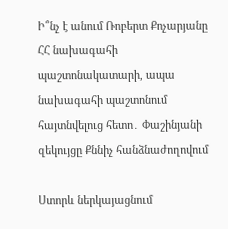Ի՞նչ է անում Ռոբերտ Քոչարյանը ՀՀ նախագահի պաշտոնակատարի, ապա նախագահի պաշտոնում հայտնվելուց հետո․ Փաշինյանի զեկույցը Քննիչ հանձնաժողովում

Ստորև ներկայացնում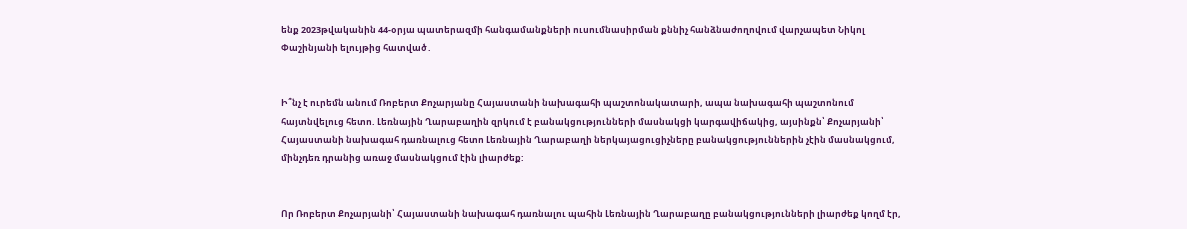ենք 2023թվականին 44-օրյա պատերազմի հանգամանքների ուսումնասիրման քննիչ հանձնաժողովում վարչապետ Նիկոլ Փաշինյանի ելույթից հատված․


Ի՞նչ է ուրեմն անում Ռոբերտ Քոչարյանը Հայաստանի նախագահի պաշտոնակատարի, ապա նախագահի պաշտոնում հայտնվելուց հետո. Լեռնային Ղարաբաղին զրկում է բանակցությունների մասնակցի կարգավիճակից, այսինքն՝ Քոչարյանի՝ Հայաստանի նախագահ դառնալուց հետո Լեռնային Ղարաբաղի ներկայացուցիչները բանակցություններին չէին մասնակցում, մինչդեռ դրանից առաջ մասնակցում էին լիարժեք:


Որ Ռոբերտ Քոչարյանի՝ Հայաստանի նախագահ դառնալու պահին Լեռնային Ղարաբաղը բանակցությունների լիարժեք կողմ էր,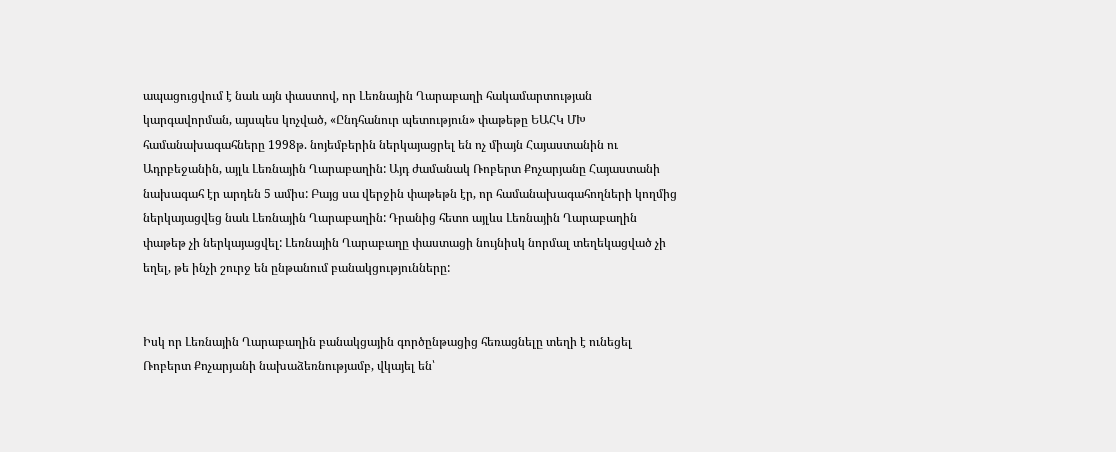ապացուցվում է նաև այն փաստով, որ Լեռնային Ղարաբաղի հակամարտության կարգավորման, այսպես կոչված, «Ընդհանուր պետություն» փաթեթը ԵԱՀԿ ՄԽ համանախագահները 1998թ. նոյեմբերին ներկայացրել են ոչ միայն Հայաստանին ու Ադրբեջանին, այլև Լեռնային Ղարաբաղին: Այդ ժամանակ Ռոբերտ Քոչարյանը Հայաստանի նախագահ էր արդեն 5 ամիս: Բայց սա վերջին փաթեթն էր, որ համանախագահողների կողմից ներկայացվեց նաև Լեռնային Ղարաբաղին: Դրանից հետո այլևս Լեռնային Ղարաբաղին փաթեթ չի ներկայացվել: Լեռնային Ղարաբաղը փաստացի նույնիսկ նորմալ տեղեկացված չի եղել, թե ինչի շուրջ են ընթանում բանակցությունները:


Իսկ որ Լեռնային Ղարաբաղին բանակցային գործընթացից հեռացնելը տեղի է ունեցել Ռոբերտ Քոչարյանի նախաձեռնությամբ, վկայել են՝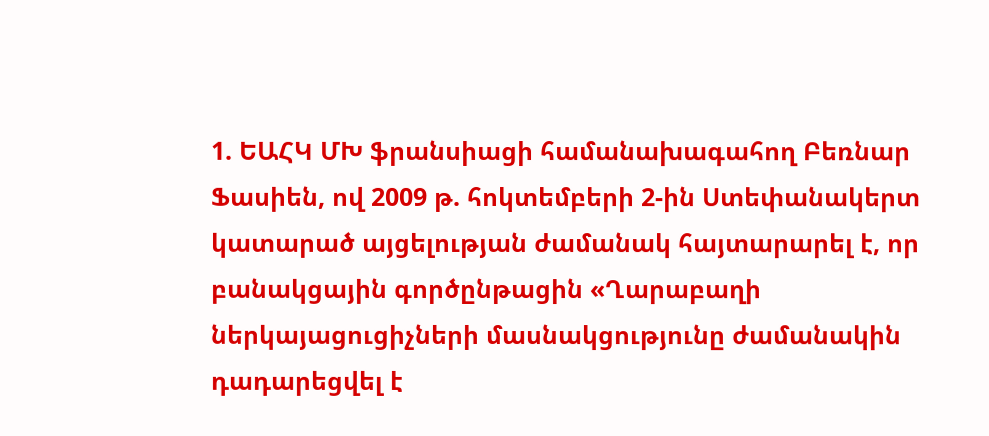1. ԵԱՀԿ ՄԽ ֆրանսիացի համանախագահող Բեռնար Ֆասիեն, ով 2009 թ. հոկտեմբերի 2-ին Ստեփանակերտ կատարած այցելության ժամանակ հայտարարել է, որ բանակցային գործընթացին «Ղարաբաղի ներկայացուցիչների մասնակցությունը ժամանակին դադարեցվել է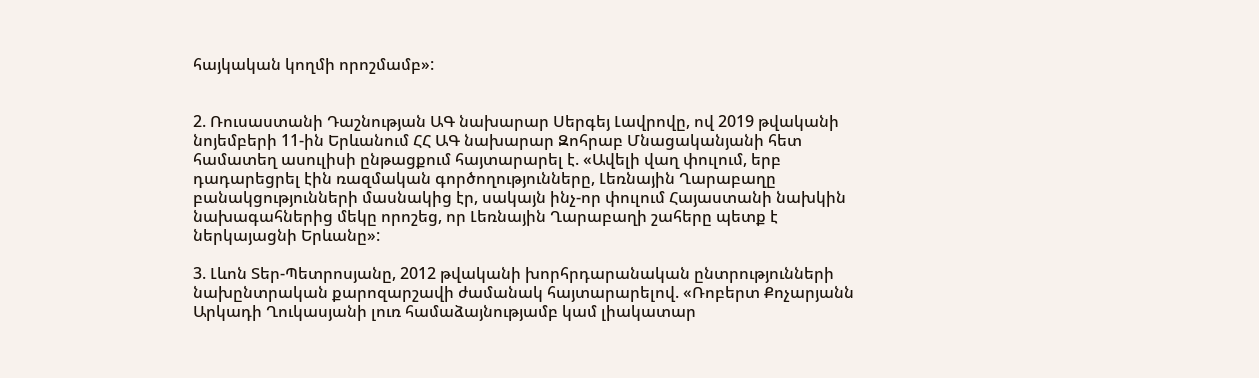հայկական կողմի որոշմամբ»:


2. Ռուսաստանի Դաշնության ԱԳ նախարար Սերգեյ Լավրովը, ով 2019 թվականի նոյեմբերի 11-ին Երևանում ՀՀ ԱԳ նախարար Զոհրաբ Մնացականյանի հետ համատեղ ասուլիսի ընթացքում հայտարարել է. «Ավելի վաղ փուլում, երբ դադարեցրել էին ռազմական գործողությունները, Լեռնային Ղարաբաղը բանակցությունների մասնակից էր, սակայն ինչ-որ փուլում Հայաստանի նախկին նախագահներից մեկը որոշեց, որ Լեռնային Ղարաբաղի շահերը պետք է ներկայացնի Երևանը»:

3. Լևոն Տեր-Պետրոսյանը, 2012 թվականի խորհրդարանական ընտրությունների նախընտրական քարոզարշավի ժամանակ հայտարարելով. «Ռոբերտ Քոչարյանն Արկադի Ղուկասյանի լուռ համաձայնությամբ կամ լիակատար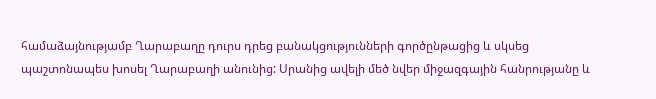համաձայնությամբ Ղարաբաղը դուրս դրեց բանակցությունների գործընթացից և սկսեց պաշտոնապես խոսել Ղարաբաղի անունից: Սրանից ավելի մեծ նվեր միջազգային հանրությանը և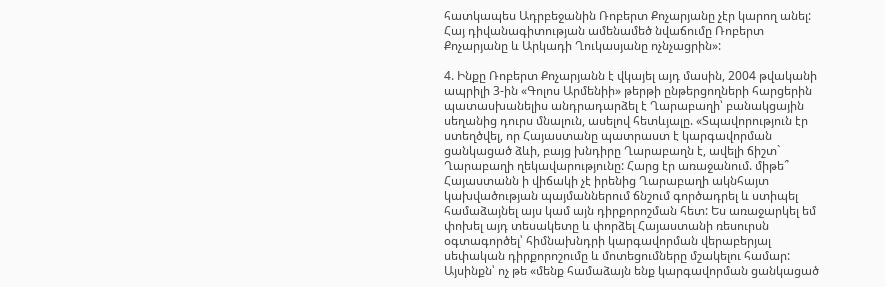հատկապես Ադրբեջանին Ռոբերտ Քոչարյանը չէր կարող անել: Հայ դիվանագիտության ամենամեծ նվաճումը Ռոբերտ Քոչարյանը և Արկադի Ղուկասյանը ոչնչացրին»:

4. Ինքը Ռոբերտ Քոչարյանն է վկայել այդ մասին, 2004 թվականի ապրիլի 3-ին «Գոլոս Արմենիի» թերթի ընթերցողների հարցերին պատասխանելիս անդրադարձել է Ղարաբաղի՝ բանակցային սեղանից դուրս մնալուն, ասելով հետևյալը. «Տպավորություն էր ստեղծվել, որ Հայաստանը պատրաստ է կարգավորման ցանկացած ձևի, բայց խնդիրը Ղարաբաղն է, ավելի ճիշտ` Ղարաբաղի ղեկավարությունը: Հարց էր առաջանում. միթե՞ Հայաստանն ի վիճակի չէ իրենից Ղարաբաղի ակնհայտ կախվածության պայմաններում ճնշում գործադրել և ստիպել համաձայնել այս կամ այն դիրքորոշման հետ: Ես առաջարկել եմ փոխել այդ տեսակետը և փորձել Հայաստանի ռեսուրսն օգտագործել՝ հիմնախնդրի կարգավորման վերաբերյալ սեփական դիրքորոշումը և մոտեցումները մշակելու համար: Այսինքն՝ ոչ թե «մենք համաձայն ենք կարգավորման ցանկացած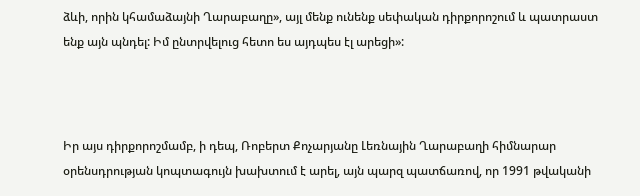ձևի, որին կհամաձայնի Ղարաբաղը», այլ մենք ունենք սեփական դիրքորոշում և պատրաստ ենք այն պնդել: Իմ ընտրվելուց հետո ես այդպես էլ արեցի»:



Իր այս դիրքորոշմամբ, ի դեպ, Ռոբերտ Քոչարյանը Լեռնային Ղարաբաղի հիմնարար օրենսդրության կոպտագույն խախտում է արել, այն պարզ պատճառով, որ 1991 թվականի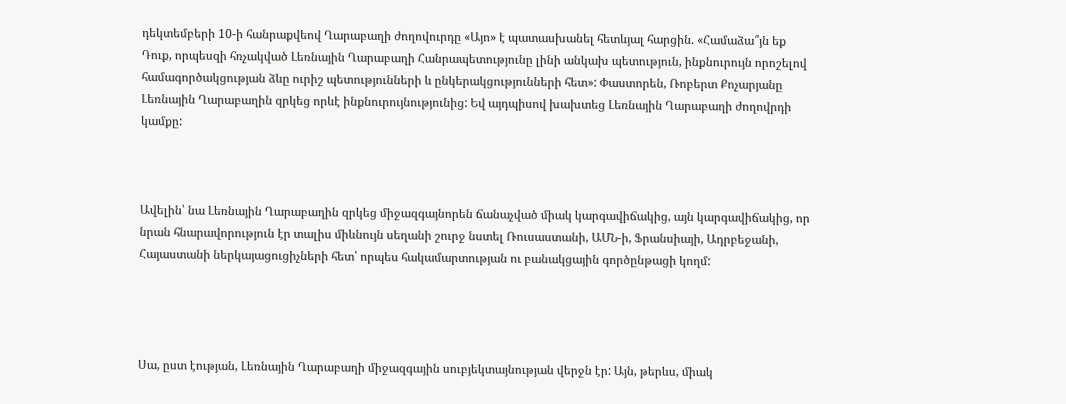դեկտեմբերի 10-ի հանրաքվեով Ղարաբաղի ժողովուրդը «Այո» է պատասխանել հետևյալ հարցին. «Համաձա՞յն եք Դուք, որպեսզի հռչակված Լեռնային Ղարաբաղի Հանրապետությունը լինի անկախ պետություն, ինքնուրույն որոշելով համագործակցության ձևը ուրիշ պետությունների և ընկերակցությունների հետ»: Փաստորեն, Ռոբերտ Քոչարյանը Լեռնային Ղարաբաղին զրկեց որևէ ինքնուրույնությունից: Եվ այդպիսով խախտեց Լեռնային Ղարաբաղի ժողովրդի կամքը:



Ավելին՝ նա Լեռնային Ղարաբաղին զրկեց միջազգայնորեն ճանաչված միակ կարգավիճակից, այն կարգավիճակից, որ նրան հնարավորություն էր տալիս միևնույն սեղանի շուրջ նստել Ռուսաստանի, ԱՄՆ-ի, Ֆրանսիայի, Ադրբեջանի, Հայաստանի ներկայացուցիչների հետ՝ որպես հակամարտության ու բանակցային գործընթացի կողմ:




Սա, ըստ էության, Լեռնային Ղարաբաղի միջազգային սուբյեկտայնության վերջն էր: Այն, թերևս, միակ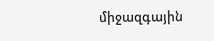միջազգային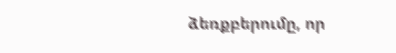ձեռքբերումը, որ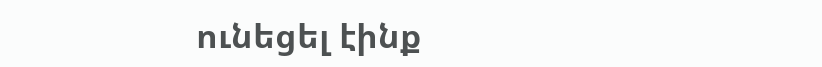ունեցել էինք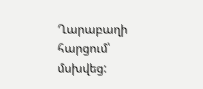Ղարաբաղի հարցում՝ մսխվեց: